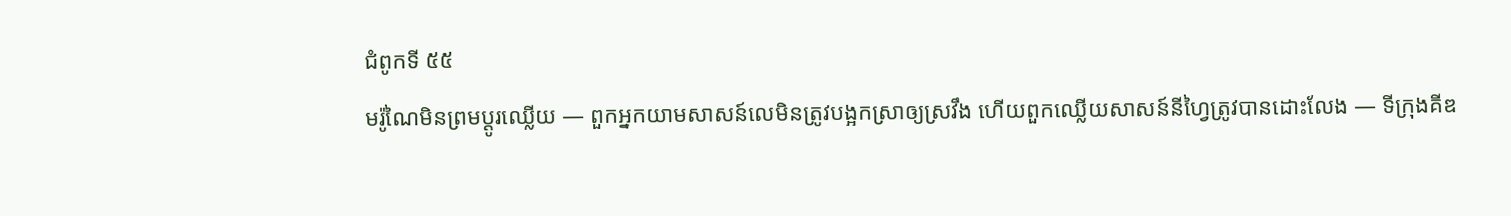ជំពូកទី ៥៥
មរ៉ូណៃមិនព្រមប្ដូរឈ្លើយ — ពួកអ្នកយាមសាសន៍លេមិនត្រូវបង្អកស្រាឲ្យស្រវឹង ហើយពួកឈ្លើយសាសន៍នីហ្វៃត្រូវបានដោះលែង — ទីក្រុងគីឌ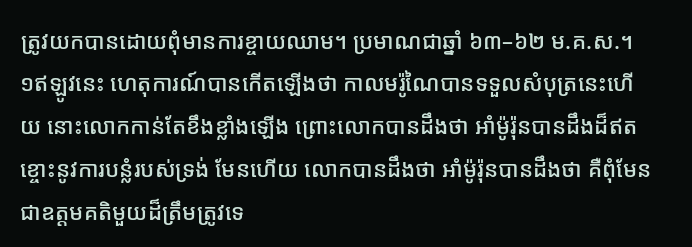ត្រូវយកបានដោយពុំមានការខ្ចាយឈាម។ ប្រមាណជាឆ្នាំ ៦៣–៦២ ម.គ.ស.។
១ឥឡូវនេះ ហេតុការណ៍បានកើតឡើងថា កាលមរ៉ូណៃបានទទួលសំបុត្រនេះហើយ នោះលោកកាន់តែខឹងខ្លាំងឡើង ព្រោះលោកបានដឹងថា អាំម៉ូរ៉ុនបានដឹងដ៏ឥតខ្ចោះនូវការបន្លំរបស់ទ្រង់ មែនហើយ លោកបានដឹងថា អាំម៉ូរ៉ុនបានដឹងថា គឺពុំមែនជាឧត្ដមគតិមួយដ៏ត្រឹមត្រូវទេ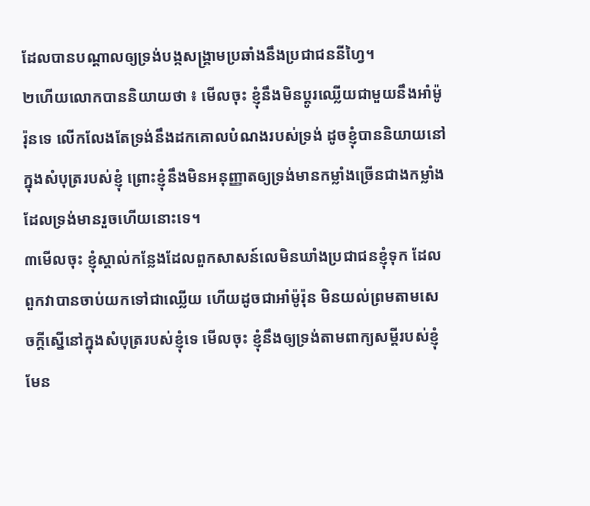ដែលបានបណ្ដាលឲ្យទ្រង់បង្កសង្គ្រាមប្រឆាំងនឹងប្រជាជននីហ្វៃ។
២ហើយលោកបាននិយាយថា ៖ មើលចុះ ខ្ញុំនឹងមិនប្ដូរឈ្លើយជាមួយនឹងអាំម៉ូរ៉ុនទេ លើកលែងតែទ្រង់នឹងដកគោលបំណងរបស់ទ្រង់ ដូចខ្ញុំបាននិយាយនៅក្នុងសំបុត្ររបស់ខ្ញុំ ព្រោះខ្ញុំនឹងមិនអនុញ្ញាតឲ្យទ្រង់មានកម្លាំងច្រើនជាងកម្លាំង ដែលទ្រង់មានរួចហើយនោះទេ។
៣មើលចុះ ខ្ញុំស្គាល់កន្លែងដែលពួកសាសន៍លេមិនឃាំងប្រជាជនខ្ញុំទុក ដែលពួកវាបានចាប់យកទៅជាឈ្លើយ ហើយដូចជាអាំម៉ូរ៉ុន មិនយល់ព្រមតាមសេចក្ដីស្នើនៅក្នុងសំបុត្ររបស់ខ្ញុំទេ មើលចុះ ខ្ញុំនឹងឲ្យទ្រង់តាមពាក្យសម្ដីរបស់ខ្ញុំ មែន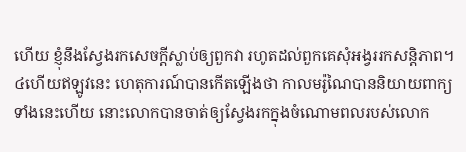ហើយ ខ្ញុំនឹងស្វែងរកសេចក្ដីស្លាប់ឲ្យពួកវា រហូតដល់ពួកគេសុំអង្វររកសន្តិភាព។
៤ហើយឥឡូវនេះ ហេតុការណ៍បានកើតឡើងថា កាលមរ៉ូណៃបាននិយាយពាក្យទាំងនេះហើយ នោះលោកបានចាត់ឲ្យស្វែងរកក្នុងចំណោមពលរបស់លោក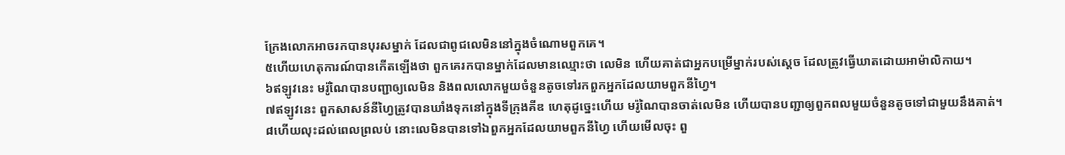ក្រែងលោកអាចរកបានបុរសម្នាក់ ដែលជាពូជលេមិននៅក្នុងចំណោមពួកគេ។
៥ហើយហេតុការណ៍បានកើតឡើងថា ពួកគេរកបានម្នាក់ដែលមានឈ្មោះថា លេមិន ហើយគាត់ជាអ្នកបម្រើម្នាក់របស់ស្ដេច ដែលត្រូវធ្វើឃាតដោយអាម៉ាលិកាយ។
៦ឥឡូវនេះ មរ៉ូណៃបានបញ្ជាឲ្យលេមិន និងពលលោកមួយចំនួនតូចទៅរកពួកអ្នកដែលយាមពួកនីហ្វៃ។
៧ឥឡូវនេះ ពួកសាសន៍នីហ្វៃត្រូវបានឃាំងទុកនៅក្នុងទីក្រុងគីឌ ហេតុដូច្នេះហើយ មរ៉ូណៃបានចាត់លេមិន ហើយបានបញ្ជាឲ្យពួកពលមួយចំនួនតូចទៅជាមួយនឹងគាត់។
៨ហើយលុះដល់ពេលព្រលប់ នោះលេមិនបានទៅឯពួកអ្នកដែលយាមពួកនីហ្វៃ ហើយមើលចុះ ពួ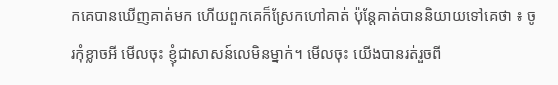កគេបានឃើញគាត់មក ហើយពួកគេក៏ស្រែកហៅគាត់ ប៉ុន្តែគាត់បាននិយាយទៅគេថា ៖ ចូរកុំខ្លាចអី មើលចុះ ខ្ញុំជាសាសន៍លេមិនម្នាក់។ មើលចុះ យើងបានរត់រួចពី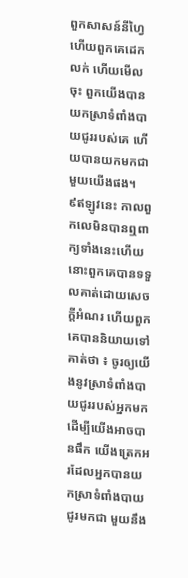ពួកសាសន៍នីហ្វៃ ហើយពួកគេដេកលក់ ហើយមើលចុះ ពួកយើងបានយកស្រាទំពាំងបាយជូររបស់គេ ហើយបានយកមកជាមួយយើងផង។
៩ឥឡូវនេះ កាលពួកលេមិនបានឮពាក្យទាំងនេះហើយ នោះពួកគេបានទទួលគាត់ដោយសេចក្ដីអំណរ ហើយពួកគេបាននិយាយទៅគាត់ថា ៖ ចូរឲ្យយើងនូវស្រាទំពាំងបាយជូររបស់អ្នកមក ដើម្បីយើងអាចបានផឹក យើងត្រេកអរដែលអ្នកបានយកស្រាទំពាំងបាយជូរមកជា មួយនឹង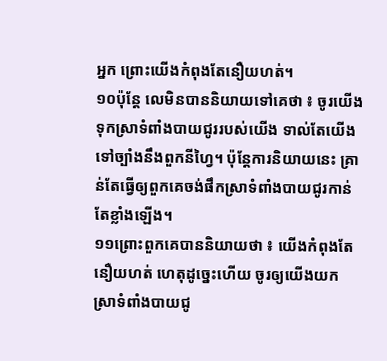អ្នក ព្រោះយើងកំពុងតែនឿយហត់។
១០ប៉ុន្តែ លេមិនបាននិយាយទៅគេថា ៖ ចូរយើងទុកស្រាទំពាំងបាយជូររបស់យើង ទាល់តែយើងទៅច្បាំងនឹងពួកនីហ្វៃ។ ប៉ុន្តែការនិយាយនេះ គ្រាន់តែធ្វើឲ្យពួកគេចង់ផឹកស្រាទំពាំងបាយជូរកាន់តែខ្លាំងឡើង។
១១ព្រោះពួកគេបាននិយាយថា ៖ យើងកំពុងតែនឿយហត់ ហេតុដូច្នេះហើយ ចូរឲ្យយើងយកស្រាទំពាំងបាយជូ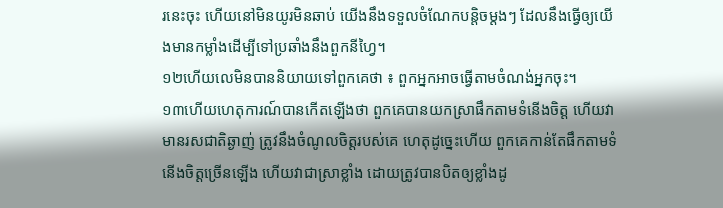រនេះចុះ ហើយនៅមិនយូរមិនឆាប់ យើងនឹងទទួលចំណែកបន្តិចម្ដងៗ ដែលនឹងធ្វើឲ្យយើងមានកម្លាំងដើម្បីទៅប្រឆាំងនឹងពួកនីហ្វៃ។
១២ហើយលេមិនបាននិយាយទៅពួកគេថា ៖ ពួកអ្នកអាចធ្វើតាមចំណង់អ្នកចុះ។
១៣ហើយហេតុការណ៍បានកើតឡើងថា ពួកគេបានយកស្រាផឹកតាមទំនើងចិត្ត ហើយវាមានរសជាតិឆ្ងាញ់ ត្រូវនឹងចំណូលចិត្តរបស់គេ ហេតុដូច្នេះហើយ ពួកគេកាន់តែផឹកតាមទំនើងចិត្តច្រើនឡើង ហើយវាជាស្រាខ្លាំង ដោយត្រូវបានបិតឲ្យខ្លាំងដូ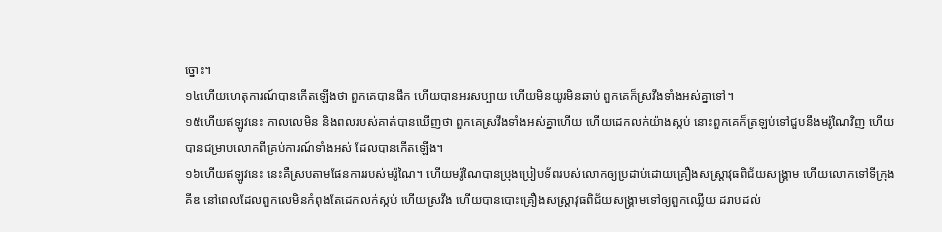ច្នោះ។
១៤ហើយហេតុការណ៍បានកើតឡើងថា ពួកគេបានផឹក ហើយបានអរសប្បាយ ហើយមិនយូរមិនឆាប់ ពួកគេក៏ស្រវឹងទាំងអស់គ្នាទៅ។
១៥ហើយឥឡូវនេះ កាលលេមិន និងពលរបស់គាត់បានឃើញថា ពួកគេស្រវឹងទាំងអស់គ្នាហើយ ហើយដេកលក់យ៉ាងស្កប់ នោះពួកគេក៏ត្រឡប់ទៅជួបនឹងមរ៉ូណៃវិញ ហើយបានជម្រាបលោកពីគ្រប់ការណ៍ទាំងអស់ ដែលបានកើតឡើង។
១៦ហើយឥឡូវនេះ នេះគឺស្របតាមផែនការរបស់មរ៉ូណៃ។ ហើយមរ៉ូណៃបានប្រុងប្រៀបទ័ពរបស់លោកឲ្យប្រដាប់ដោយគ្រឿងសស្ត្រាវុធពិជ័យសង្គ្រាម ហើយលោកទៅទីក្រុងគីឌ នៅពេលដែលពួកលេមិនកំពុងតែដេកលក់ស្កប់ ហើយស្រវឹង ហើយបានបោះគ្រឿងសស្ត្រាវុធពិជ័យសង្គ្រាមទៅឲ្យពួកឈ្លើយ ដរាបដល់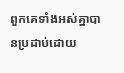ពួកគេទាំងអស់គ្នាបានប្រដាប់ដោយ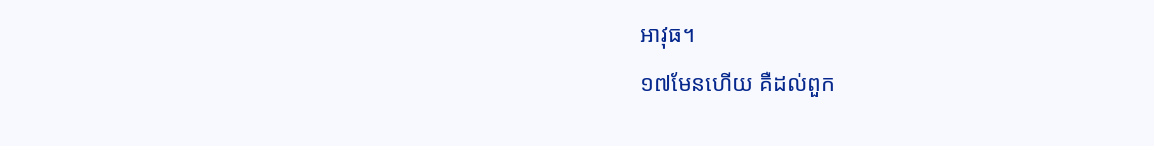អាវុធ។
១៧មែនហើយ គឺដល់ពួក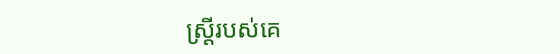ស្ត្រីរបស់គេ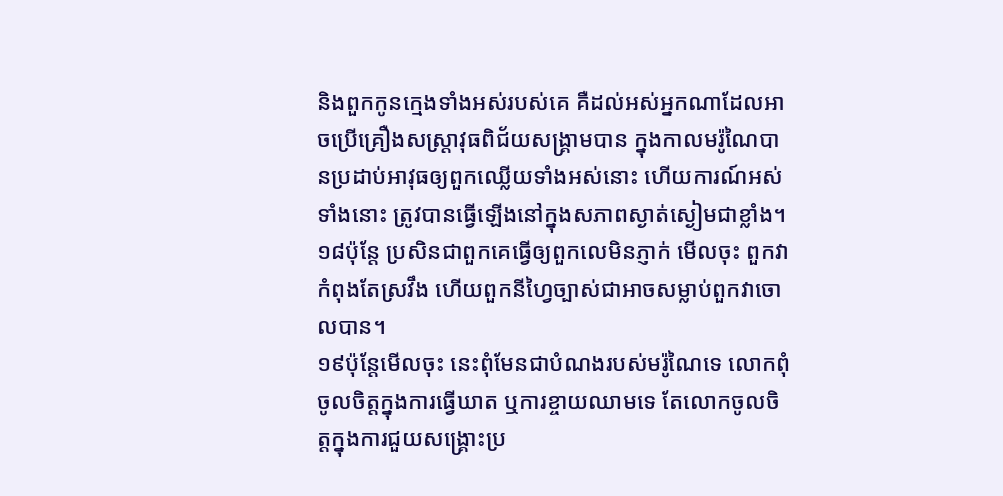និងពួកកូនក្មេងទាំងអស់របស់គេ គឺដល់អស់អ្នកណាដែលអាចប្រើគ្រឿងសស្ត្រាវុធពិជ័យសង្គ្រាមបាន ក្នុងកាលមរ៉ូណៃបានប្រដាប់អាវុធឲ្យពួកឈ្លើយទាំងអស់នោះ ហើយការណ៍អស់ទាំងនោះ ត្រូវបានធ្វើឡើងនៅក្នុងសភាពស្ងាត់ស្ងៀមជាខ្លាំង។
១៨ប៉ុន្តែ ប្រសិនជាពួកគេធ្វើឲ្យពួកលេមិនភ្ញាក់ មើលចុះ ពួកវាកំពុងតែស្រវឹង ហើយពួកនីហ្វៃច្បាស់ជាអាចសម្លាប់ពួកវាចោលបាន។
១៩ប៉ុន្តែមើលចុះ នេះពុំមែនជាបំណងរបស់មរ៉ូណៃទេ លោកពុំចូលចិត្តក្នុងការធ្វើឃាត ឬការខ្ចាយឈាមទេ តែលោកចូលចិត្តក្នុងការជួយសង្គ្រោះប្រ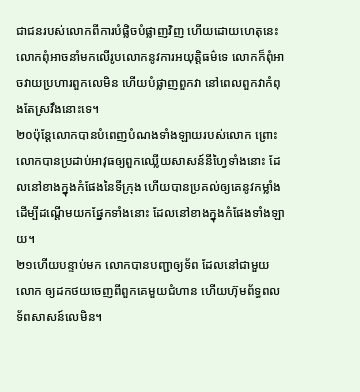ជាជនរបស់លោកពីការបំផ្លិចបំផ្លាញវិញ ហើយដោយហេតុនេះ លោកពុំអាចនាំមកលើរូបលោកនូវការអយុត្តិធម៌ទេ លោកក៏ពុំអាចវាយប្រហារពួកលេមិន ហើយបំផ្លាញពួកវា នៅពេលពួកវាកំពុងតែស្រវឹងនោះទេ។
២០ប៉ុន្តែលោកបានបំពេញបំណងទាំងឡាយរបស់លោក ព្រោះលោកបានប្រដាប់អាវុធឲ្យពួកឈ្លើយសាសន៍នីហ្វៃទាំងនោះ ដែលនៅខាងក្នុងកំផែងនៃទីក្រុង ហើយបានប្រគល់ឲ្យគេនូវកម្លាំង ដើម្បីដណ្ដើមយកផ្នែកទាំងនោះ ដែលនៅខាងក្នុងកំផែងទាំងឡាយ។
២១ហើយបន្ទាប់មក លោកបានបញ្ជាឲ្យទ័ព ដែលនៅជាមួយលោក ឲ្យដកថយចេញពីពួកគេមួយជំហាន ហើយហ៊ុមព័ទ្ធពលទ័ពសាសន៍លេមិន។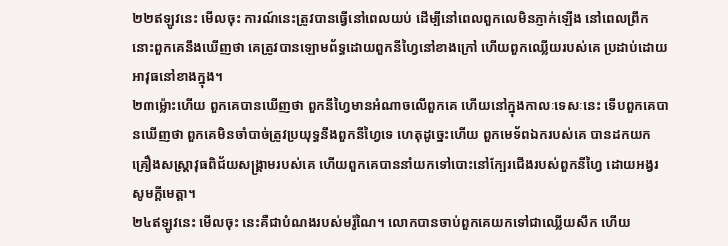២២ឥឡូវនេះ មើលចុះ ការណ៍នេះត្រូវបានធ្វើនៅពេលយប់ ដើម្បីនៅពេលពួកលេមិនភ្ញាក់ឡើង នៅពេលព្រឹក នោះពួកគេនឹងឃើញថា គេត្រូវបានឡោមព័ទ្ធដោយពួកនីហ្វៃនៅខាងក្រៅ ហើយពួកឈ្លើយរបស់គេ ប្រដាប់ដោយអាវុធនៅខាងក្នុង។
២៣ម្ល៉ោះហើយ ពួកគេបានឃើញថា ពួកនីហ្វៃមានអំណាចលើពួកគេ ហើយនៅក្នុងកាលៈទេសៈនេះ ទើបពួកគេបានឃើញថា ពួកគេមិនចាំបាច់ត្រូវប្រយុទ្ធនឹងពួកនីហ្វៃទេ ហេតុដូច្នេះហើយ ពួកមេទ័ពឯករបស់គេ បានដកយកគ្រឿងសស្ត្រាវុធពិជ័យសង្គ្រាមរបស់គេ ហើយពួកគេបាននាំយកទៅបោះនៅក្បែរជើងរបស់ពួកនីហ្វៃ ដោយអង្វរសូមក្ដីមេត្តា។
២៤ឥឡូវនេះ មើលចុះ នេះគឺជាបំណងរបស់មរ៉ូណៃ។ លោកបានចាប់ពួកគេយកទៅជាឈ្លើយសឹក ហើយ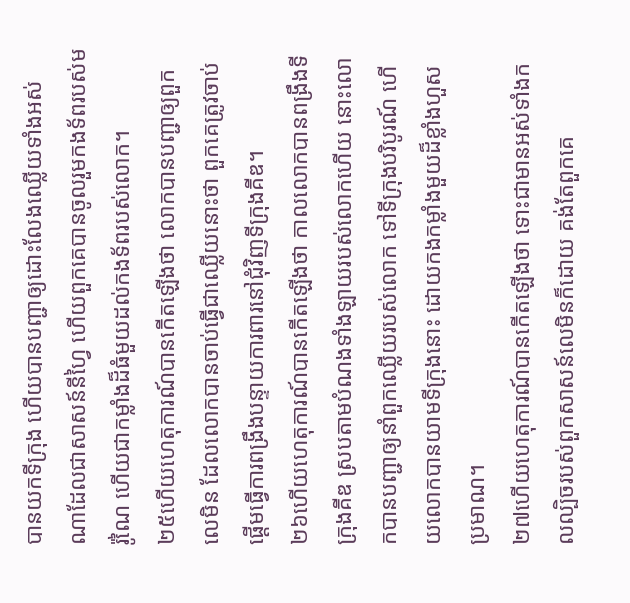បានយកទីក្រុង ហើយបានបញ្ជាឲ្យដោះលែងឈ្លើយទាំងអស់ណាដែលជាសាសន៍នីហ្វៃ ហើយពួកគេបានចូលរួមកងទ័ពរបស់មរ៉ូណៃ ហើយជាកម្លាំងដ៏ធំមួយដល់កងទ័ពរបស់លោក។
២៥ហើយហេតុការណ៍បានកើតឡើងថា លោកបានបញ្ជាឲ្យពួកលេមិន ដែលលោកបានចាប់ធ្វើជាឈ្លើយនោះថា ពួកគេត្រូវចាប់ផ្ដើមធ្វើការពង្រឹងបន្ទាយការពារនៅជុំវិញទីក្រុងគីឌ។
២៦ហើយហេតុការណ៍បានកើតឡើងថា កាលលោកបានពង្រឹងទីក្រុងគីឌ ស្របតាមបំណងទាំងឡាយរបស់លោកហើយ នោះលោកបានបញ្ជាឲ្យនាំពួកឈ្លើយរបស់លោក ទៅទីក្រុងបរិបូរណ៍ ហើយលោកបានយាមទីក្រុងនោះ ដោយកងកម្លាំងមួយដ៏ខ្លាំងហួសប្រមាណ។
២៧ហើយហេតុការណ៍បានកើតឡើងថា ទោះជាមានអស់ទាំងកលល្បិចរបស់ពួកសាសន៍លេមិនក៏ដោយ គង់តែពួកគេ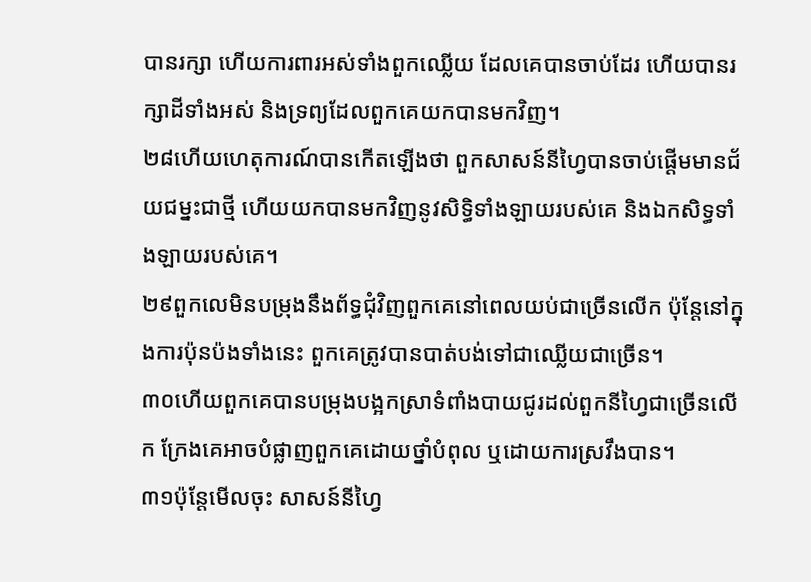បានរក្សា ហើយការពារអស់ទាំងពួកឈ្លើយ ដែលគេបានចាប់ដែរ ហើយបានរក្សាដីទាំងអស់ និងទ្រព្យដែលពួកគេយកបានមកវិញ។
២៨ហើយហេតុការណ៍បានកើតឡើងថា ពួកសាសន៍នីហ្វៃបានចាប់ផ្ដើមមានជ័យជម្នះជាថ្មី ហើយយកបានមកវិញនូវសិទ្ធិទាំងឡាយរបស់គេ និងឯកសិទ្ធទាំងឡាយរបស់គេ។
២៩ពួកលេមិនបម្រុងនឹងព័ទ្ធជុំវិញពួកគេនៅពេលយប់ជាច្រើនលើក ប៉ុន្តែនៅក្នុងការប៉ុនប៉ងទាំងនេះ ពួកគេត្រូវបានបាត់បង់ទៅជាឈ្លើយជាច្រើន។
៣០ហើយពួកគេបានបម្រុងបង្អកស្រាទំពាំងបាយជូរដល់ពួកនីហ្វៃជាច្រើនលើក ក្រែងគេអាចបំផ្លាញពួកគេដោយថ្នាំបំពុល ឬដោយការស្រវឹងបាន។
៣១ប៉ុន្តែមើលចុះ សាសន៍នីហ្វៃ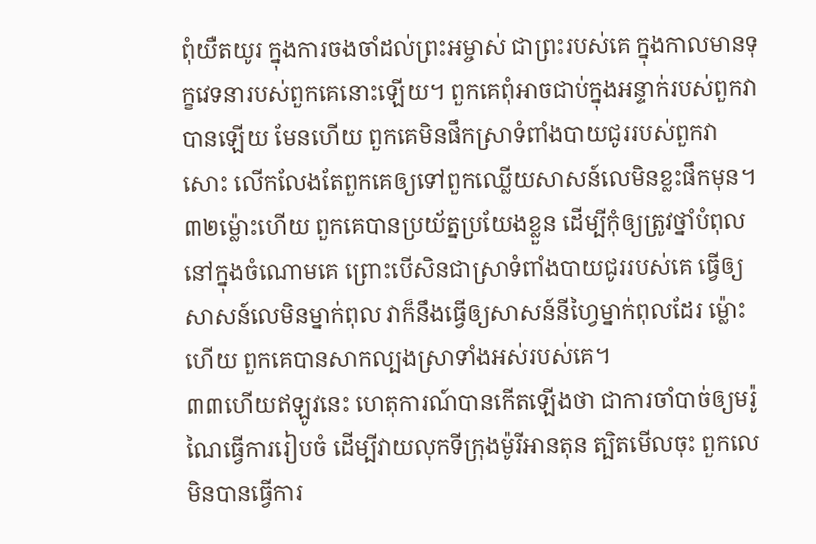ពុំយឺតយូរ ក្នុងការចងចាំដល់ព្រះអម្ចាស់ ជាព្រះរបស់គេ ក្នុងកាលមានទុក្ខវេទនារបស់ពួកគេនោះឡើយ។ ពួកគេពុំអាចជាប់ក្នុងអន្ទាក់របស់ពួកវាបានឡើយ មែនហើយ ពួកគេមិនផឹកស្រាទំពាំងបាយជូររបស់ពួកវាសោះ លើកលែងតែពួកគេឲ្យទៅពួកឈ្លើយសាសន៍លេមិនខ្លះផឹកមុន។
៣២ម្ល៉ោះហើយ ពួកគេបានប្រយ័ត្នប្រយែងខ្លួន ដើម្បីកុំឲ្យត្រូវថ្នាំបំពុលនៅក្នុងចំណោមគេ ព្រោះបើសិនជាស្រាទំពាំងបាយជូររបស់គេ ធ្វើឲ្យសាសន៍លេមិនម្នាក់ពុល វាក៏នឹងធ្វើឲ្យសាសន៍នីហ្វៃម្នាក់ពុលដែរ ម្ល៉ោះហើយ ពួកគេបានសាកល្បងស្រាទាំងអស់របស់គេ។
៣៣ហើយឥឡូវនេះ ហេតុការណ៍បានកើតឡើងថា ជាការចាំបាច់ឲ្យមរ៉ូណៃធ្វើការរៀបចំ ដើម្បីវាយលុកទីក្រុងម៉ូរីអានតុន ត្បិតមើលចុះ ពួកលេមិនបានធ្វើការ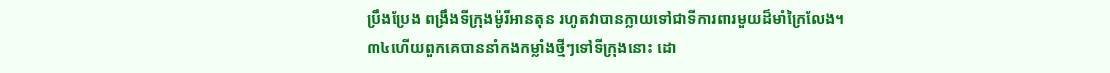ប្រឹងប្រែង ពង្រឹងទីក្រុងម៉ូរីអានតុន រហូតវាបានក្លាយទៅជាទីការពារមួយដ៏មាំក្រៃលែង។
៣៤ហើយពួកគេបាននាំកងកម្លាំងថ្មីៗទៅទីក្រុងនោះ ដោ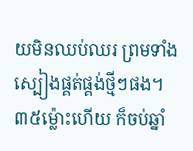យមិនឈប់ឈរ ព្រមទាំងស្បៀងផ្គត់ផ្គង់ថ្មីៗផង។
៣៥ម្ល៉ោះហើយ ក៏ចប់ឆ្នាំ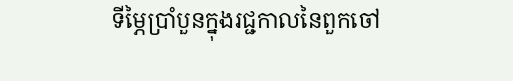ទីម្ភៃប្រាំបួនក្នុងរជ្ជកាលនៃពួកចៅ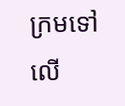ក្រមទៅលើ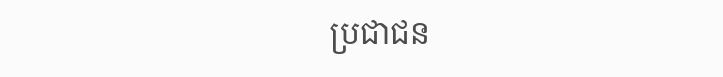ប្រជាជន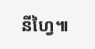នីហ្វៃ៕